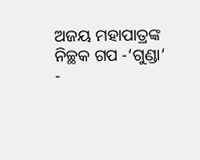ଅଜୟ ମହାପାତ୍ରଙ୍କ ନିଚ୍ଛକ ଗପ -‘ଗୁଣ୍ଡା’
-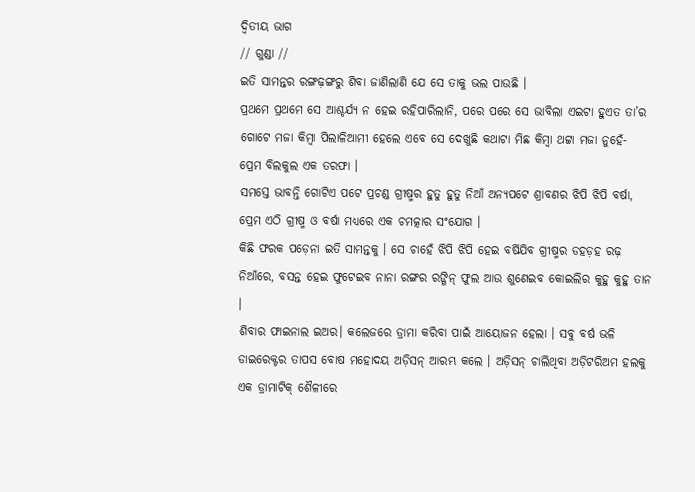ଦ୍ଵିତୀୟ ଭାଗ
// ଗୁଣ୍ଡା //
ଇତି ସାମନ୍ତର ରଙ୍ଗଢ଼ଙ୍ଗରୁ ଶିବା ଜାଣିଲାଣି ଯେ ସେ ତାକୁ ଭଲ ପାଉଛି ।
ପ୍ରଥମେ ପ୍ରଥମେ ସେ ଆଶ୍ଚର୍ଯ୍ୟ ନ ହେଇ ରହିପାରିଲାନି, ପରେ ପରେ ସେ ଭାବିଲା ଏଇଟା ହୁଏତ ତା’ର ଗୋଟେ ମଜା କିମ୍ବା ପିଲାଳିଆମୀ ହେଲେ ଏବେ ସେ ଦେଖୁଛି କଥାଟା ମିଛ କିମ୍ବା ଥଟ୍ଟା ମଜା ନୁହେଁ- ପ୍ରେମ ବିଲକୁଲ ଏକ ତରଫା ।
ସମସ୍ତେ ଭାବନ୍ତି ଗୋଟିଏ ପଟେ ପ୍ରଚଣ୍ଡ ଗ୍ରୀଷ୍ମର ହୁତୁ ହୁତୁ ନିଆଁ ଅନ୍ୟପଟେ ଶ୍ରାବଣର ଝିପି ଝିପି ବର୍ଷା, ପ୍ରେମ ଏଠି ଗ୍ରୀଷ୍ମ ଓ ବର୍ଷା ମଧ୍ୟରେ ଏକ ଚମତ୍କାର ସଂଯୋଗ ।
କିଛି ଫରକ ପଡ଼େନା ଇତି ସାମନ୍ତକୁ । ସେ ଚାହେଁ ଝିପି ଝିପି ହେଇ ବର୍ଷିଯିବ ଗ୍ରୀଷ୍ମର ଡହଡ଼ହ ରଢ଼ ନିଆଁରେ, ବସନ୍ତ ହେଇ ଫୁଟେଇବ ନାନା ରଙ୍ଗର ରଙ୍ଗିନ୍ ଫୁଲ ଆଉ ଶୁଣେଇବ କୋଇଲିର କୁହୁ କୁହୁ ତାନ ।
ଶିବାର ଫାଇନାଲ ଇଅର। କଲେଜରେ ଡ୍ରାମା କରିବା ପାଇଁ ଆୟୋଜନ ହେଲା । ସବୁ ବର୍ଷ ଭଳି ଡାଇରେକ୍ଟର ତାପସ ବୋଷ ମହୋଦୟ ଅଡ଼ିସନ୍ ଆରମ୍ଭ କଲେ । ଅଡ଼ିସନ୍ ଚାଲିଥିବା ଅଡ଼ିଟରିଅମ ହଲକୁ ଏକ ଡ୍ରାମାଟିକ୍ ଶୈଳୀରେ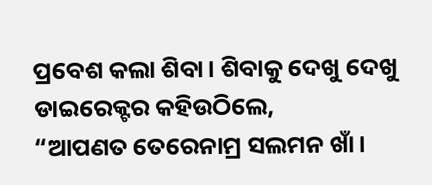ପ୍ରବେଶ କଲା ଶିବା। ଶିବାକୁ ଦେଖୁ ଦେଖୁ ଡାଇରେକ୍ଟର କହିଉଠିଲେ,
“ଆପଣତ ତେରେନାମ୍ର ସଲମନ ଖାଁ।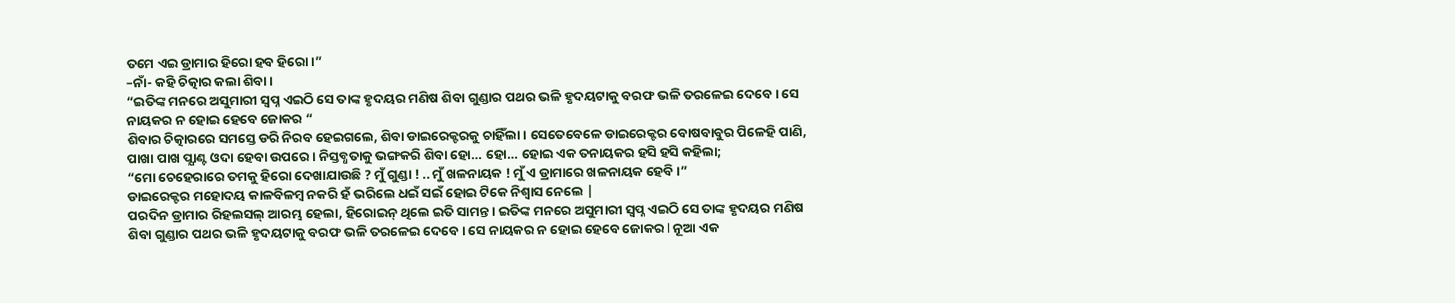ତମେ ଏଇ ଡ୍ରାମାର ହିରୋ ହବ ହିରୋ।”
–ନାଁ- କହି ଚିତ୍କାର କଲା ଶିବା।
“ଇତିଙ୍କ ମନରେ ଅସୁମାରୀ ସ୍ୱପ୍ନ ଏଇଠି ସେ ତାଙ୍କ ହୃଦୟର ମଣିଷ ଶିବା ଗୁଣ୍ଡାର ପଥର ଭଳି ହୃଦୟଟାକୁ ବରଫ ଭଳି ତରଳେଇ ଦେବେ। ସେ ନାୟକର ନ ହୋଇ ହେବେ ଜୋକର “
ଶିବାର ଚିତ୍କାରରେ ସମସ୍ତେ ଡରି ନିରବ ହେଇଗଲେ, ଶିବା ଡାଇରେକ୍ଟରକୁ ଚାହିଁଲା। ସେତେବେଳେ ଡାଇରେକ୍ଟର ବୋଷବାବୁର ପିଳେହି ପାଣି, ପାଖା ପାଖ ପ୍ଯାଣ୍ଟ ଓଦା ହେବା ଉପରେ । ନିସ୍ତବ୍ଧତାକୁ ଭଙ୍ଗକରି ଶିବା ହୋ… ହୋ… ହୋଇ ଏକ ତନାୟକର ହସି ହସି କହିଲା;
“ମୋ ଚେହେରାରେ ତମକୁ ହିରୋ ଦେଖାଯାଉଛି ? ମୁଁ ଗୁଣ୍ଡା ! .. ମୁଁ ଖଳନାୟକ ! ମୁଁ ଏ ଡ୍ରାମାରେ ଖଳନାୟକ ହେବି।”
ଡାଇରେକ୍ଟର ମହୋଦୟ କାଳବିଳମ୍ବ ନକରି ହଁ ଭରିଲେ ଧଇଁ ସଇଁ ହୋଇ ଟିକେ ନିଶ୍ବାସ ନେଲେ |
ପରଦିନ ଡ୍ରାମାର ରିହଲସଲ୍ ଆରମ୍ଭ ହେଲା, ହିରୋଇନ୍ ଥିଲେ ଇତି ସାମନ୍ତ । ଇତିଙ୍କ ମନରେ ଅସୁମାରୀ ସ୍ୱପ୍ନ ଏଇଠି ସେ ତାଙ୍କ ହୃଦୟର ମଣିଷ ଶିବା ଗୁଣ୍ଡାର ପଥର ଭଳି ହୃଦୟଟାକୁ ବରଫ ଭଳି ତରଳେଇ ଦେବେ। ସେ ନାୟକର ନ ହୋଇ ହେବେ ଜୋକର l ନୂଆ ଏକ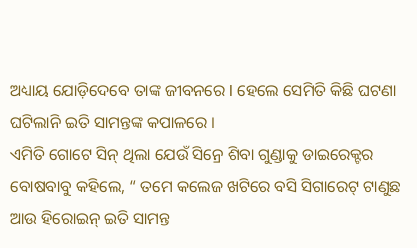ଅଧ୍ୟାୟ ଯୋଡ଼ିଦେବେ ତାଙ୍କ ଜୀବନରେ l ହେଲେ ସେମିତି କିଛି ଘଟଣା ଘଟିଲାନି ଇତି ସାମନ୍ତଙ୍କ କପାଳରେ ।
ଏମିତି ଗୋଟେ ସିନ୍ ଥିଲା ଯେଉଁ ସିନ୍ରେ ଶିବା ଗୁଣ୍ଡାକୁ ଡାଇରେକ୍ଟର ବୋଷବାବୁ କହିଲେ, “ ତମେ କଲେଜ ଖଟିରେ ବସି ସିଗାରେଟ୍ ଟାଣୁଛ ଆଉ ହିରୋଇନ୍ ଇତି ସାମନ୍ତ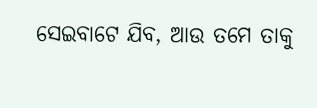ସେଇବାଟେ ଯିବ, ଆଉ ତମେ ତାକୁ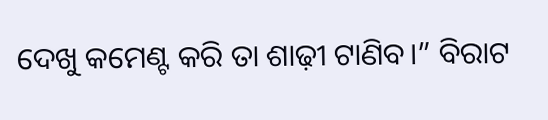ଦେଖୁ କମେଣ୍ଟ କରି ତା ଶାଢ଼ୀ ଟାଣିବ।” ବିରାଟ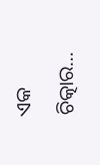ଏକ ଚିତ୍କାର…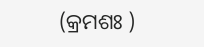(କ୍ରମଶଃ )